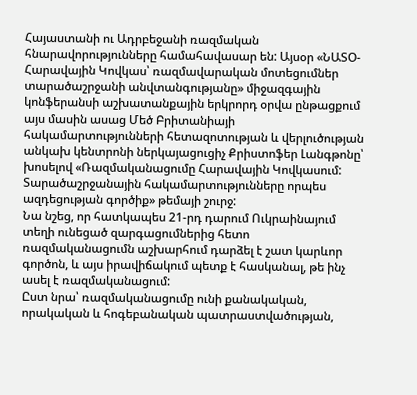Հայաստանի ու Ադրբեջանի ռազմական հնարավորությունները համահավասար են: Այսօր «ՆԱՏՕ-Հարավային Կովկաս՝ ռազմավարական մոտեցումներ տարածաշրջանի անվտանգությանը» միջազգային կոնֆերանսի աշխատանքային երկրորդ օրվա ընթացքում այս մասին ասաց Մեծ Բրիտանիայի հակամարտությունների հետազոտության և վերլուծության անկախ կենտրոնի ներկայացուցիչ Քրիստոֆեր Լանգթոնը՝ խոսելով «Ռազմականացումը Հարավային Կովկասում: Տարածաշրջանային հակամարտությունները որպես ազդեցության գործիք» թեմայի շուրջ:
Նա նշեց, որ հատկապես 21-րդ դարում Ուկրաինայում տեղի ունեցած զարգացումներից հետո ռազմականացումն աշխարհում դարձել է շատ կարևոր գործոն, և այս իրավիճակում պետք է հասկանալ, թե ինչ ասել է ռազմականացում:
Ըստ նրա՝ ռազմականացումը ունի քանակական, որակական և հոգեբանական պատրաստվածության,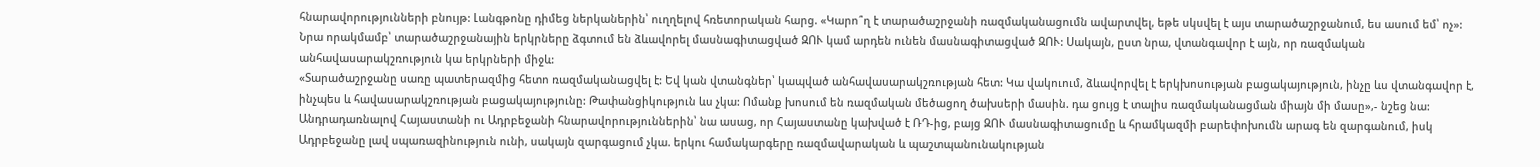հնարավորությունների բնույթ: Լանգթոնը դիմեց ներկաներին՝ ուղղելով հռետորական հարց. «Կարո՞ղ է տարածաշրջանի ռազմականացումն ավարտվել, եթե սկսվել է այս տարածաշրջանում, ես ասում եմ՝ ոչ»:
Նրա որակմամբ՝ տարածաշրջանային երկրները ձգտում են ձևավորել մասնագիտացված ԶՈՒ կամ արդեն ունեն մասնագիտացված ԶՈՒ: Սակայն, ըստ նրա, վտանգավոր է այն, որ ռազմական անհավասարակշռություն կա երկրների միջև:
«Տարածաշրջանը սառը պատերազմից հետո ռազմականացվել է: Եվ կան վտանգներ՝ կապված անհավասարակշռության հետ: Կա վակուում, ձևավորվել է երկխոսության բացակայություն, ինչը ևս վտանգավոր է, ինչպես և հավասարակշռության բացակայությունը: Թափանցիկություն ևս չկա: Ոմանք խոսում են ռազմական մեծացող ծախսերի մասին. դա ցույց է տալիս ռազմականացման միայն մի մասը»,- նշեց նա:
Անդրադառնալով Հայաստանի ու Ադրբեջանի հնարավորություններին՝ նա ասաց, որ Հայաստանը կախված է ՌԴ-ից, բայց ԶՈՒ մասնագիտացումը և հրամկազմի բարեփոխումն արագ են զարգանում, իսկ Ադրբեջանը լավ սպառազինություն ունի, սակայն զարգացում չկա. երկու համակարգերը ռազմավարական և պաշտպանունակության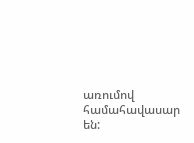առումով համահավասար են: